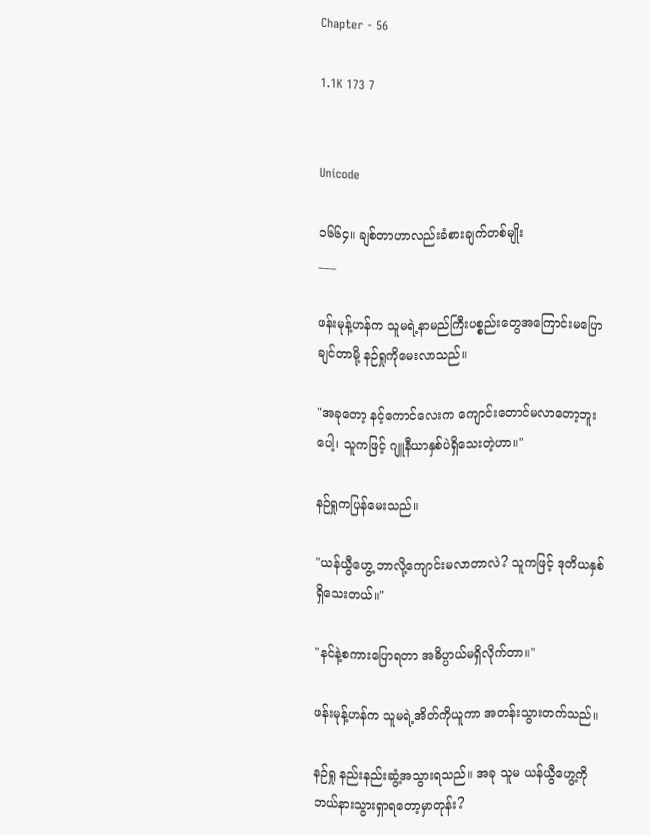Chapter - 56

1.1K 173 7


Unicode

၁၆၆၄။ ချစ်တာဟာလည်းခံစားချက်တစ်မျိုး
___

ဖန်းမုန့်ဟန်က သူမရဲ့နာမည်ကြီးပစ္စည်းတွေအကြောင်းမပြောချင်တာမို့ နဉ်ရှုကိုမေးလာသည်။

"အခုတော့ နင့်ကောင်လေးက ကျောင်းတောင်မလာတော့ဘူးပေါ့၊ သူကဖြင့် ဂျူနီယာနှစ်ပဲရှိသေးတဲ့ဟာ။"

နဉ်ရှုကပြန်မေးသည်။

"ယန်ယွီဟွေ့ ဘာလို့ကျောင်းမလာတာလဲ? သူကဖြင့် ဒုတိယနှစ်ရှိသေးတယ်။"

"နင်နဲ့စကားပြောရတာ အဓိပ္ပာယ်မရှိလိုက်တာ။"

ဖန်းမုန့်ဟန်က သူမရဲ့အိတ်ကိုယူကာ အတန်းသွားတက်သည်။

နဉ်ရှု နည်းနည်းဆွံ့အသွားရသည်။ အခု သူမ ယန်ယွီဟွေ့ကို ဘယ်နားသွားရှာရတော့မှာတုန်း?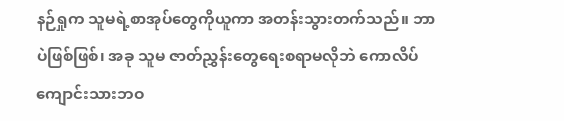နဉ်ရှုက သူမရဲ့စာအုပ်တွေကိုယူကာ အတန်းသွားတက်သည်။ ဘာပဲဖြစ်ဖြစ်၊ အခု သူမ ဇာတ်ညွှန်းတွေရေးစရာမလိုဘဲ ကောလိပ်ကျောင်းသားဘဝ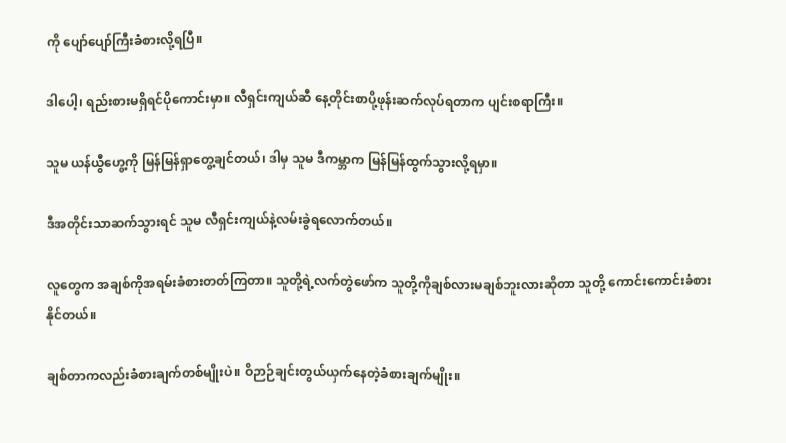ကို ပျော်ပျော်ကြီးခံစားလို့ရပြီ။

ဒါပေါ့၊ ရည်းစားမရှိရင်ပိုကောင်းမှာ။ လီရှင်းကျယ်ဆီ နေ့တိုင်းစာပို့ဖုန်းဆက်လုပ်ရတာက ပျင်းစရာကြီး။

သူမ ယန်ယွီဟွေ့ကို မြန်မြန်ရှာတွေ့ချင်တယ်၊ ဒါမှ သူမ ဒီကမ္ဘာက မြန်မြန်ထွက်သွားလို့ရမှာ။

ဒီအတိုင်းသာဆက်သွားရင် သူမ လီရှင်းကျယ်နဲ့လမ်းခွဲရလောက်တယ်။

လူတွေက အချစ်ကိုအရမ်းခံစားတတ်ကြတာ။ သူတို့ရဲ့လက်တွဲဖော်က သူတို့ကိုချစ်လားမချစ်ဘူးလားဆိုတာ သူတို့ ကောင်းကောင်းခံစားနိုင်တယ်။

ချစ်တာကလည်းခံစားချက်တစ်မျိုးပဲ။ ဝိဉာဉ်ချင်းတွယ်ယှက်နေတဲ့ခံစားချက်မျိုး။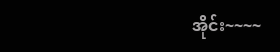အိုင်း~~~~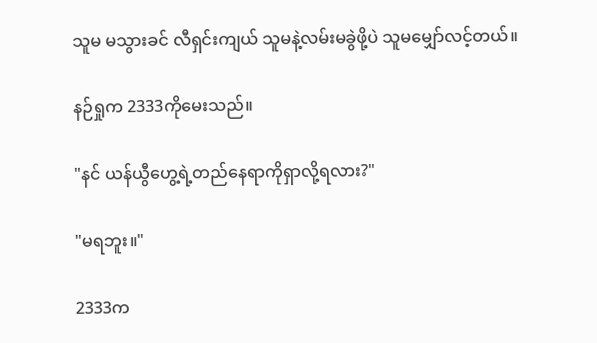သူမ မသွားခင် လီရှင်းကျယ် သူမနဲ့လမ်းမခွဲဖို့ပဲ သူမမျှော်လင့်တယ်။

နဉ်ရှုက 2333ကိုမေးသည်။

"နင် ယန်ယွီဟွေ့ရဲ့တည်နေရာကိုရှာလို့ရလား?"

"မရဘူး။"

2333က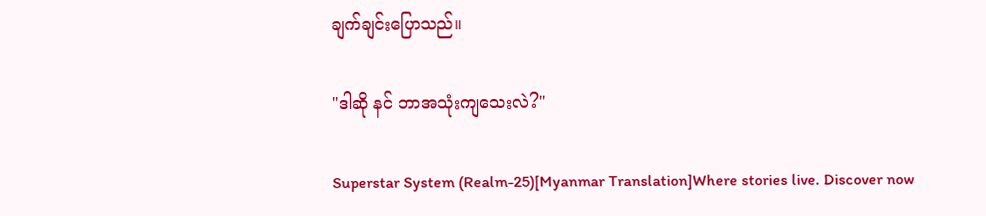ချက်ချင်းပြောသည်။

"ဒါဆို နင် ဘာအသုံးကျသေးလဲ?"

Superstar System (Realm-25)[Myanmar Translation]Where stories live. Discover now